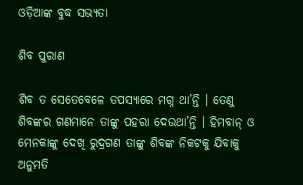ଓଡ଼ିଆଙ୍କ ବୁଦ୍ଧ ସଭ୍ୟତା

ଶିବ ପୁରାଣ

ଶିବ ତ ସେତେବେଳେ ତପସ୍ୟାରେ ମଗ୍ନ ଥା’ନ୍ତି । ତେଣୁ ଶିବଙ୍କର ଗଣମାନେ ତାଙ୍କୁ ପହରା ଦେଉଥା’ନ୍ତି । ହିମବାନ୍ ଓ ମେନକାଙ୍କୁ ଦେଖି ରୁଦ୍ରଗଣ ତାଙ୍କୁ ଶିବଙ୍କ ନିକଟକୁ ଯିବାକୁ ଅନୁମତି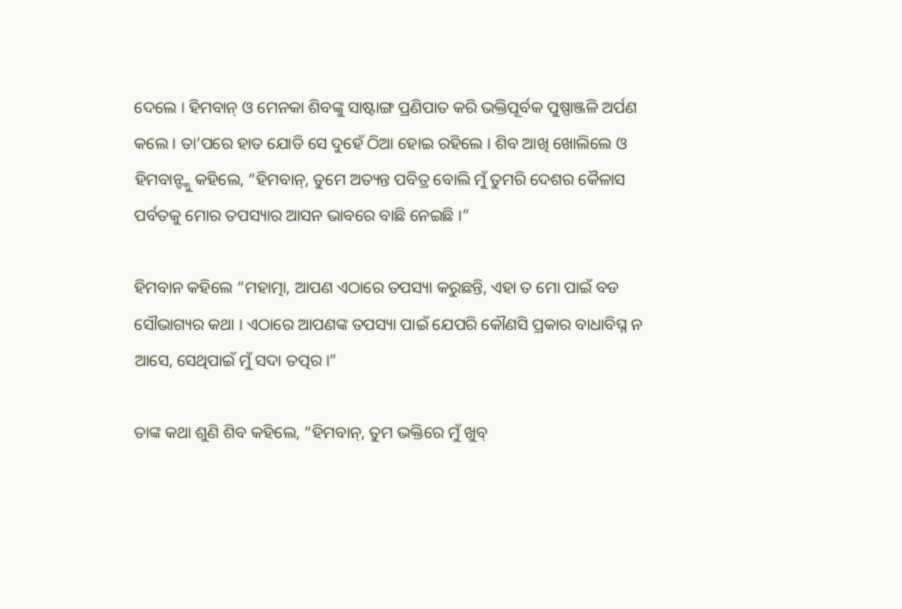ଦେଲେ । ହିମବାନ୍ ଓ ମେନକା ଶିବଙ୍କୁ ସାଷ୍ଟାଙ୍ଗ ପ୍ରଣିପାତ କରି ଭକ୍ତିପୂର୍ବକ ପୁଷ୍ପାଞ୍ଜଳି ଅର୍ପଣ କଲେ । ତା’ପରେ ହାତ ଯୋଡି ସେ ଦୁହେଁ ଠିଆ ହୋଇ ରହିଲେ । ଶିବ ଆଖି ଖୋଲିଲେ ଓ ହିମବାନ୍ଙ୍କୁ କହିଲେ, “ହିମବାନ୍, ତୁମେ ଅତ୍ୟନ୍ତ ପବିତ୍ର ବୋଲି ମୁଁ ତୁମରି ଦେଶର କୈଳାସ ପର୍ବତକୁ ମୋର ତପସ୍ୟାର ଆସନ ଭାବରେ ବାଛି ନେଇଛି ।”

ହିମବାନ କହିଲେ “ମହାତ୍ମା, ଆପଣ ଏଠାରେ ତପସ୍ୟା କରୁଛନ୍ତି, ଏହା ତ ମୋ ପାଇଁ ବଡ ସୌଭାଗ୍ୟର କଥା । ଏଠାରେ ଆପଣଙ୍କ ତପସ୍ୟା ପାଇଁ ଯେପରି କୌଣସି ପ୍ରକାର ବାଧାବିଘ୍ନ ନ ଆସେ, ସେଥିପାଇଁ ମୁଁ ସଦା ତତ୍ପର ।”

ତାଙ୍କ କଥା ଶୁଣି ଶିବ କହିଲେ, “ହିମବାନ୍, ତୁମ ଭକ୍ତିରେ ମୁଁ ଖୁବ୍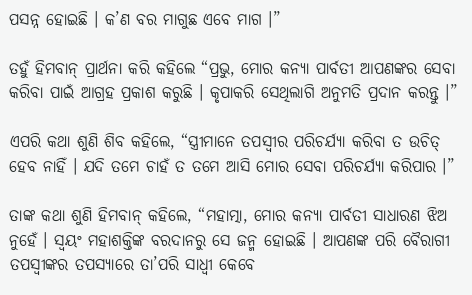ପସନ୍ନ ହୋଇଛି । କ’ଣ ବର ମାଗୁଛ ଏବେ ମାଗ ।”

ତହୁଁ ହିମବାନ୍ ପ୍ରାର୍ଥନା କରି କହିଲେ “ପ୍ରଭୁ, ମୋର କନ୍ୟା ପାର୍ବତୀ ଆପଣଙ୍କର ସେବା କରିବା ପାଇଁ ଆଗ୍ରହ ପ୍ରକାଶ କରୁଛି । କୃପାକରି ସେଥିଲାଗି ଅନୁମତି ପ୍ରଦାନ କରନ୍ତୁ ।”

ଏପରି କଥା ଶୁଣି ଶିବ କହିଲେ, “ସ୍ତ୍ରୀମାନେ ତପସ୍ୱୀର ପରିଚର୍ଯ୍ୟା କରିବା ତ ଉଚିତ୍ ହେବ ନାହିଁ । ଯଦି ତମେ ଚାହଁ ତ ତମେ ଆସି ମୋର ସେବା ପରିଚର୍ଯ୍ୟା କରିପାର ।”

ତାଙ୍କ କଥା ଶୁଣି ହିମବାନ୍ କହିଲେ, “ମହାତ୍ମା, ମୋର କନ୍ୟା ପାର୍ବତୀ ସାଧାରଣ ଝିଅ ନୁହେଁ । ସ୍ୱୟଂ ମହାଶକ୍ତିଙ୍କ ବରଦାନରୁ ସେ ଜନ୍ମ ହୋଇଛି । ଆପଣଙ୍କ ପରି ବୈରାଗୀ ତପସ୍ୱୀଙ୍କର ତପସ୍ୟାରେ ତା’ପରି ସାଧ୍ୱୀ କେବେ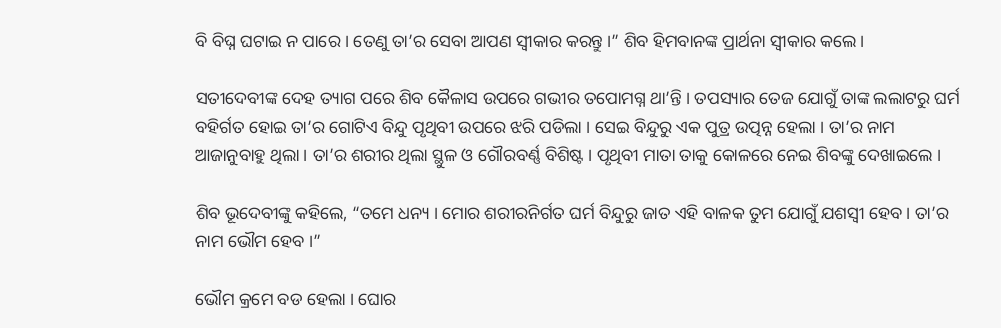ବି ବିଘ୍ନ ଘଟାଇ ନ ପାରେ । ତେଣୁ ତା’ର ସେବା ଆପଣ ସ୍ୱୀକାର କରନ୍ତୁ ।” ଶିବ ହିମବାନଙ୍କ ପ୍ରାର୍ଥନା ସ୍ୱୀକାର କଲେ ।

ସତୀଦେବୀଙ୍କ ଦେହ ତ୍ୟାଗ ପରେ ଶିବ କୈଳାସ ଉପରେ ଗଭୀର ତପୋମଗ୍ନ ଥା’ନ୍ତି । ତପସ୍ୟାର ତେଜ ଯୋଗୁଁ ତାଙ୍କ ଲଲାଟରୁ ଘର୍ମ ବହିର୍ଗତ ହୋଇ ତା’ର ଗୋଟିଏ ବିନ୍ଦୁ ପୃଥିବୀ ଉପରେ ଝରି ପଡିଲା । ସେଇ ବିନ୍ଦୁରୁ ଏକ ପୁତ୍ର ଉତ୍ପନ୍ନ ହେଲା । ତା’ର ନାମ ଆଜାନୁବାହୁ ଥିଲା । ତା’ର ଶରୀର ଥିଲା ସ୍ଥୁଳ ଓ ଗୌରବର୍ଣ୍ଣ ବିଶିଷ୍ଟ । ପୃଥିବୀ ମାତା ତାକୁ କୋଳରେ ନେଇ ଶିବଙ୍କୁ ଦେଖାଇଲେ ।

ଶିବ ଭୂଦେବୀଙ୍କୁ କହିଲେ, “ତମେ ଧନ୍ୟ । ମୋର ଶରୀରନିର୍ଗତ ଘର୍ମ ବିନ୍ଦୁରୁ ଜାତ ଏହି ବାଳକ ତୁମ ଯୋଗୁଁ ଯଶସ୍ୱୀ ହେବ । ତା’ର ନାମ ଭୌମ ହେବ ।”

ଭୌମ କ୍ରମେ ବଡ ହେଲା । ଘୋର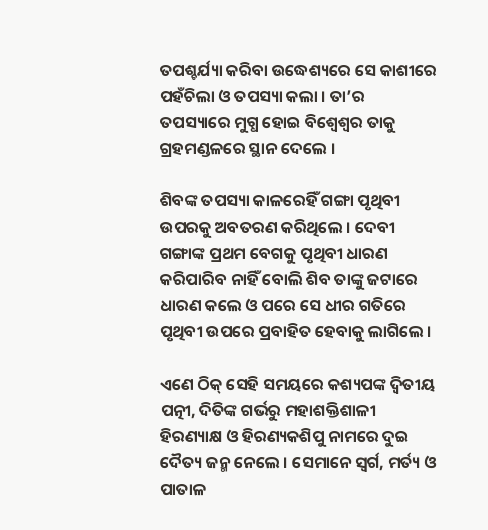ତପଶ୍ଚର୍ଯ୍ୟା କରିବା ଉଦ୍ଧେଶ୍ୟରେ ସେ କାଶୀରେ ପହଁଚିଲା ଓ ତପସ୍ୟା କଲା । ତା’ର ତପସ୍ୟାରେ ମୁଗ୍ଧ ହୋଇ ବିଶ୍ୱେଶ୍ୱର ତାକୁ ଗ୍ରହମଣ୍ଡଳରେ ସ୍ଥାନ ଦେଲେ ।

ଶିବଙ୍କ ତପସ୍ୟା କାଳରେହିଁ ଗଙ୍ଗା ପୃଥିବୀ ଉପରକୁ ଅବତରଣ କରିଥିଲେ । ଦେବୀ ଗଙ୍ଗାଙ୍କ ପ୍ରଥମ ବେଗକୁ ପୃଥିବୀ ଧାରଣ କରିପାରିବ ନାହିଁ ବୋଲି ଶିବ ତାଙ୍କୁ ଜଟାରେ ଧାରଣ କଲେ ଓ ପରେ ସେ ଧୀର ଗତିରେ ପୃଥିବୀ ଉପରେ ପ୍ରବାହିତ ହେବାକୁ ଲାଗିଲେ ।

ଏଣେ ଠିକ୍ ସେହି ସମୟରେ କଶ୍ୟପଙ୍କ ଦ୍ୱିତୀୟ ପତ୍ନୀ, ଦିତିଙ୍କ ଗର୍ଭରୁ ମହାଶକ୍ତିଶାଳୀ ହିରଣ୍ୟାକ୍ଷ ଓ ହିରଣ୍ୟକଶିପୁ ନାମରେ ଦୁଇ ଦୈତ୍ୟ ଜନ୍ମ ନେଲେ । ସେମାନେ ସ୍ୱର୍ଗ, ମର୍ତ୍ୟ ଓ ପାତାଳ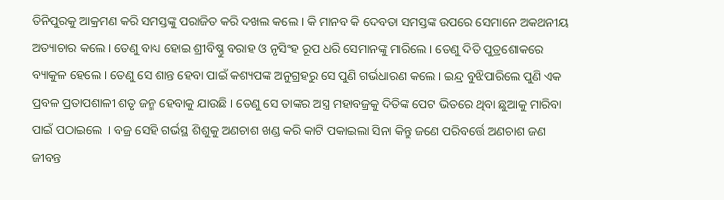ତିନିପୁରକୁ ଆକ୍ରମଣ କରି ସମସ୍ତଙ୍କୁ ପରାଜିତ କରି ଦଖଲ କଲେ । କି ମାନବ କି ଦେବତା ସମସ୍ତଙ୍କ ଉପରେ ସେମାନେ ଅକଥନୀୟ ଅତ୍ୟାଚାର କଲେ । ତେଣୁ ବାଧ୍ୟ ହୋଇ ଶ୍ରୀବିଷ୍ଣୁ ବରାହ ଓ ନୃସିଂହ ରୂପ ଧରି ସେମାନଙ୍କୁ ମାରିଲେ । ତେଣୁ ଦିତି ପୁତ୍ରଶୋକରେ ବ୍ୟାକୁଳ ହେଲେ । ତେଣୁ ସେ ଶାନ୍ତ ହେବା ପାଇଁ କଶ୍ୟପଙ୍କ ଅନୁଗ୍ରହରୁ ସେ ପୁଣି ଗର୍ଭଧାରଣ କଲେ । ଇନ୍ଦ୍ର ବୁଝିପାରିଲେ ପୁଣି ଏକ ପ୍ରବଳ ପ୍ରତାପଶାଳୀ ଶତୃ ଜନ୍ମ ହେବାକୁ ଯାଉଛି । ତେଣୁ ସେ ତାଙ୍କର ଅସ୍ତ୍ର ମହାବଜ୍ରକୁ ଦିତିଙ୍କ ପେଟ ଭିତରେ ଥିବା ଛୁଆକୁ ମାରିବା ପାଇଁ ପଠାଇଲେ  । ବଜ୍ର ସେହି ଗର୍ଭସ୍ଥ ଶିଶୁକୁ ଅଣଚାଶ ଖଣ୍ଡ କରି କାଟି ପକାଇଲା ସିନା କିନ୍ତୁ ଜଣେ ପରିବର୍ତ୍ତେ ଅଣଚାଶ ଜଣ ଜୀବନ୍ତ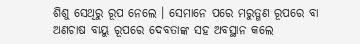ଶିଶୁ ସେଥିରୁ ରୂପ ନେଲେ । ସେମାନେ ପରେ ମରୁତ୍ଗଣ ରୂପରେ ବା ଅଣଚାଷ ବାୟୁ ରୂପରେ ଦେବତାଙ୍କ ସହ ଅବସ୍ଥାନ କଲେ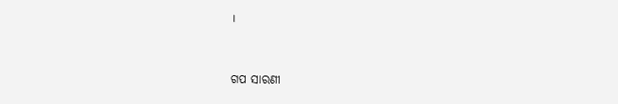।


ଗପ ସାରଣୀ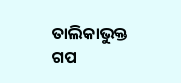ତାଲିକାଭୁକ୍ତ ଗପ